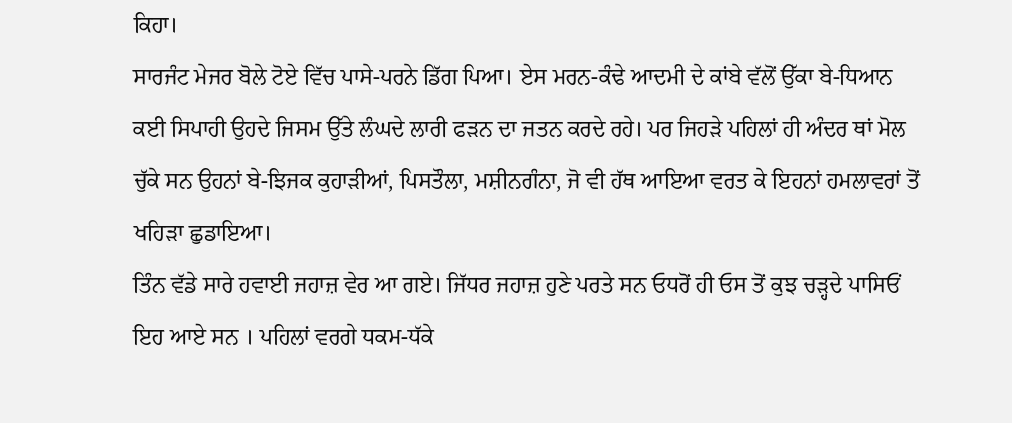ਕਿਹਾ।
ਸਾਰਜੰਟ ਮੇਜਰ ਬੋਲੇ ਟੋਏ ਵਿੱਚ ਪਾਸੇ-ਪਰਨੇ ਡਿੱਗ ਪਿਆ। ਏਸ ਮਰਨ-ਕੰਢੇ ਆਦਮੀ ਦੇ ਕਾਂਬੇ ਵੱਲੋਂ ਉੱਕਾ ਬੇ-ਧਿਆਨ ਕਈ ਸਿਪਾਹੀ ਉਹਦੇ ਜਿਸਮ ਉੱਤੇ ਲੰਘਦੇ ਲਾਰੀ ਫੜਨ ਦਾ ਜਤਨ ਕਰਦੇ ਰਹੇ। ਪਰ ਜਿਹੜੇ ਪਹਿਲਾਂ ਹੀ ਅੰਦਰ ਥਾਂ ਮੋਲ ਚੁੱਕੇ ਸਨ ਉਹਨਾਂ ਬੇ-ਝਿਜਕ ਕੁਹਾੜੀਆਂ, ਪਿਸਤੌਲਾ, ਮਸ਼ੀਨਗੰਨਾ, ਜੋ ਵੀ ਹੱਥ ਆਇਆ ਵਰਤ ਕੇ ਇਹਨਾਂ ਹਮਲਾਵਰਾਂ ਤੋਂ ਖਹਿੜਾ ਛੁਡਾਇਆ।
ਤਿੰਨ ਵੱਡੇ ਸਾਰੇ ਹਵਾਈ ਜਹਾਜ਼ ਵੇਰ ਆ ਗਏ। ਜਿੱਧਰ ਜਹਾਜ਼ ਹੁਣੇ ਪਰਤੇ ਸਨ ਓਧਰੋਂ ਹੀ ਓਸ ਤੋਂ ਕੁਝ ਚੜ੍ਹਦੇ ਪਾਸਿਓਂ ਇਹ ਆਏ ਸਨ । ਪਹਿਲਾਂ ਵਰਗੇ ਧਕਮ-ਧੱਕੇ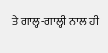ਤੇ ਗਾਲ੍ਹ-ਗਾਲ੍ਹੀ ਨਾਲ ਹੀ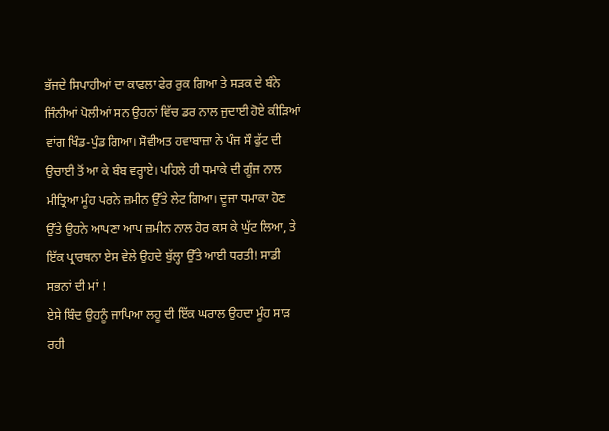ਭੱਜਦੇ ਸਿਪਾਹੀਆਂ ਦਾ ਕਾਫਲਾ ਫੇਰ ਰੁਕ ਗਿਆ ਤੇ ਸੜਕ ਦੇ ਬੰਨੇ ਜਿੰਨੀਆਂ ਪੋਲੀਆਂ ਸਨ ਉਹਨਾਂ ਵਿੱਚ ਡਰ ਨਾਲ ਜੁਦਾਈ ਹੋਏ ਕੀੜਿਆਂ ਵਾਂਗ ਖਿੰਡ-ਪੁੰਡ ਗਿਆ। ਸੋਵੀਅਤ ਹਵਾਬਾਜ਼ਾ ਨੇ ਪੰਜ ਸੌ ਫੁੱਟ ਦੀ ਉਚਾਈ ਤੋਂ ਆ ਕੇ ਬੰਬ ਵਰ੍ਹਾਏ। ਪਹਿਲੇ ਹੀ ਧਮਾਕੇ ਦੀ ਗੂੰਜ ਨਾਲ ਮੀਤ੍ਰਿਆ ਮੂੰਹ ਪਰਨੇ ਜ਼ਮੀਨ ਉੱਤੇ ਲੇਟ ਗਿਆ। ਦੂਜਾ ਧਮਾਕਾ ਹੋਣ ਉੱਤੇ ਉਹਨੇ ਆਪਣਾ ਆਪ ਜ਼ਮੀਨ ਨਾਲ ਹੋਰ ਕਸ ਕੇ ਘੁੱਟ ਲਿਆ, ਤੇ ਇੱਕ ਪ੍ਰਾਰਥਨਾ ਏਸ ਵੇਲੇ ਉਹਦੇ ਬੁੱਲ੍ਹਾ ਉੱਤੇ ਆਈ ਧਰਤੀ! ਸਾਡੀ ਸਭਨਾਂ ਦੀ ਮਾਂ !
ਏਸੇ ਬਿੰਦ ਉਹਨੂੰ ਜਾਪਿਆ ਲਹੂ ਦੀ ਇੱਕ ਘਰਾਲ ਉਹਦਾ ਮੂੰਹ ਸਾੜ ਰਹੀ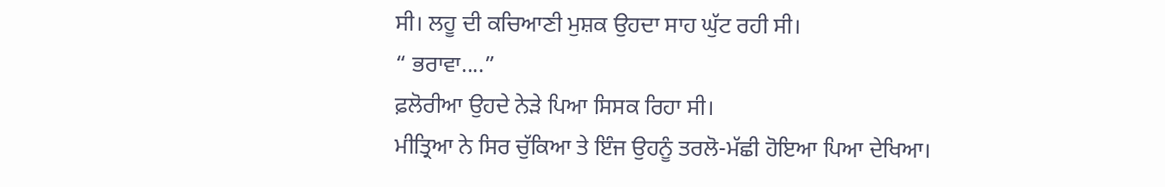ਸੀ। ਲਹੂ ਦੀ ਕਚਿਆਣੀ ਮੁਸ਼ਕ ਉਹਦਾ ਸਾਹ ਘੁੱਟ ਰਹੀ ਸੀ।
“ ਭਰਾਵਾ....”
ਫ਼ਲੋਰੀਆ ਉਹਦੇ ਨੇੜੇ ਪਿਆ ਸਿਸਕ ਰਿਹਾ ਸੀ।
ਮੀਤ੍ਰਿਆ ਨੇ ਸਿਰ ਚੁੱਕਿਆ ਤੇ ਇੰਜ ਉਹਨੂੰ ਤਰਲੋ-ਮੱਛੀ ਹੋਇਆ ਪਿਆ ਦੇਖਿਆ।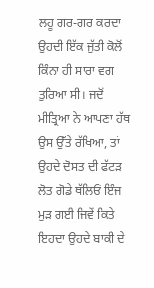ਲਹੂ ਗਰ-ਗਰ ਕਰਦਾ ਉਹਦੀ ਇੱਕ ਜੁੱਤੀ ਕੋਲੋਂ ਕਿੰਨਾ ਹੀ ਸਾਰਾ ਵਗ ਤੁਰਿਆ ਸੀ। ਜਦੋਂ ਮੀਤ੍ਰਿਆ ਨੇ ਆਪਣਾ ਹੱਥ ਉਸ ਉੱਤੇ ਰੱਖਿਆ, ਤਾਂ ਉਹਦੇ ਦੋਸਤ ਦੀ ਫੱਟੜ ਲੋਤ ਗੋਡੇ ਥੱਲਿਓਂ ਇੰਜ ਮੁੜ ਗਈ ਜਿਵੇਂ ਕਿਤੇ ਇਹਦਾ ਉਹਦੇ ਬਾਕੀ ਦੇ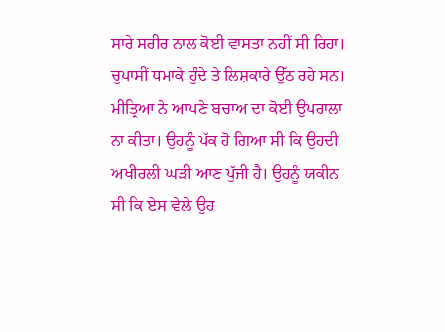ਸਾਰੇ ਸਰੀਰ ਨਾਲ ਕੋਈ ਵਾਸਤਾ ਨਹੀਂ ਸੀ ਰਿਹਾ।
ਚੁਪਾਸੀਂ ਧਮਾਕੇ ਹੁੰਦੇ ਤੇ ਲਿਸ਼ਕਾਰੇ ਉੱਠ ਰਹੇ ਸਨ। ਮੀਤ੍ਰਿਆ ਨੇ ਆਪਣੇ ਬਚਾਅ ਦਾ ਕੋਈ ਉਪਰਾਲਾ ਨਾ ਕੀਤਾ। ਉਹਨੂੰ ਪੱਕ ਹੋ ਗਿਆ ਸੀ ਕਿ ਉਹਦੀ ਅਖੀਰਲੀ ਘੜੀ ਆਣ ਪੁੱਜੀ ਹੈ। ਉਹਨੂੰ ਯਕੀਨ ਸੀ ਕਿ ਏਸ ਵੇਲੇ ਉਹ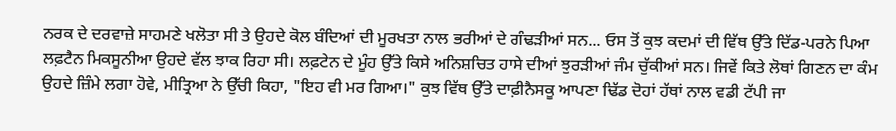ਨਰਕ ਦੇ ਦਰਵਾਜ਼ੇ ਸਾਹਮਣੇ ਖਲੋਤਾ ਸੀ ਤੇ ਉਹਦੇ ਕੋਲ ਬੰਦਿਆਂ ਦੀ ਮੂਰਖਤਾ ਨਾਲ ਭਰੀਆਂ ਦੇ ਗੰਢੜੀਆਂ ਸਨ... ਓਸ ਤੋਂ ਕੁਝ ਕਦਮਾਂ ਦੀ ਵਿੱਥ ਉੱਤੇ ਦਿੱਡ-ਪਰਨੇ ਪਿਆ ਲਫ਼ਟੈਨ ਮਿਕਸੂਨੀਆ ਉਹਦੇ ਵੱਲ ਝਾਕ ਰਿਹਾ ਸੀ। ਲਫ਼ਟੇਨ ਦੇ ਮੂੰਹ ਉੱਤੇ ਕਿਸੇ ਅਨਿਸ਼ਚਿਤ ਹਾਸੇ ਦੀਆਂ ਝੁਰੜੀਆਂ ਜੰਮ ਚੁੱਕੀਆਂ ਸਨ। ਜਿਵੇਂ ਕਿਤੇ ਲੋਥਾਂ ਗਿਣਨ ਦਾ ਕੰਮ ਉਹਦੇ ਜ਼ਿੰਮੇ ਲਗਾ ਹੋਵੇ, ਮੀਤ੍ਰਿਆ ਨੇ ਉੱਚੀ ਕਿਹਾ, "ਇਹ ਵੀ ਮਰ ਗਿਆ।" ਕੁਝ ਵਿੱਥ ਉੱਤੇ ਦਾਫ਼ੀਨੈਸਕੂ ਆਪਣਾ ਢਿੱਡ ਦੋਹਾਂ ਹੱਥਾਂ ਨਾਲ ਵਡੀ ਟੱਪੀ ਜਾ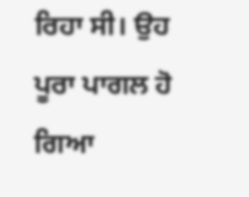ਰਿਹਾ ਸੀ। ਉਹ ਪੂਰਾ ਪਾਗਲ ਹੋ ਗਿਆ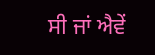ਸੀ ਜਾਂ ਐਵੇਂ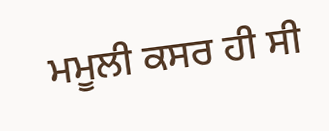ਮਮੂਲੀ ਕਸਰ ਹੀ ਸੀ